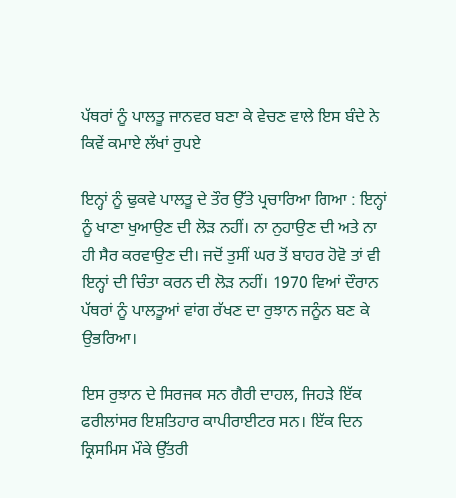ਪੱਥਰਾਂ ਨੂੰ ਪਾਲਤੂ ਜਾਨਵਰ ਬਣਾ ਕੇ ਵੇਚਣ ਵਾਲੇ ਇਸ ਬੰਦੇ ਨੇ ਕਿਵੇਂ ਕਮਾਏ ਲੱਖਾਂ ਰੁਪਏ

ਇਨ੍ਹਾਂ ਨੂੰ ਢੁਕਵੇ ਪਾਲਤੂ ਦੇ ਤੌਰ ਉੱਤੇ ਪ੍ਰਚਾਰਿਆ ਗਿਆ : ਇਨ੍ਹਾਂ ਨੂੰ ਖਾਣਾ ਖੁਆਉਣ ਦੀ ਲੋੜ ਨਹੀਂ। ਨਾ ਨੁਹਾਉਣ ਦੀ ਅਤੇ ਨਾ ਹੀ ਸੈਰ ਕਰਵਾਉਣ ਦੀ। ਜਦੋਂ ਤੁਸੀਂ ਘਰ ਤੋਂ ਬਾਹਰ ਹੋਵੋ ਤਾਂ ਵੀ ਇਨ੍ਹਾਂ ਦੀ ਚਿੰਤਾ ਕਰਨ ਦੀ ਲੋੜ ਨਹੀਂ। 1970 ਵਿਆਂ ਦੌਰਾਨ ਪੱਥਰਾਂ ਨੂੰ ਪਾਲਤੂਆਂ ਵਾਂਗ ਰੱਖਣ ਦਾ ਰੁਝਾਨ ਜਨੂੰਨ ਬਣ ਕੇ ਉਭਰਿਆ।

ਇਸ ਰੁਝਾਨ ਦੇ ਸਿਰਜਕ ਸਨ ਗੈਰੀ ਦਾਹਲ, ਜਿਹੜੇ ਇੱਕ ਫਰੀਲਾਂਸਰ ਇਸ਼ਤਿਹਾਰ ਕਾਪੀਰਾਈਟਰ ਸਨ। ਇੱਕ ਦਿਨ ਕ੍ਰਿਸਮਿਸ ਮੌਕੇ ਉੱਤਰੀ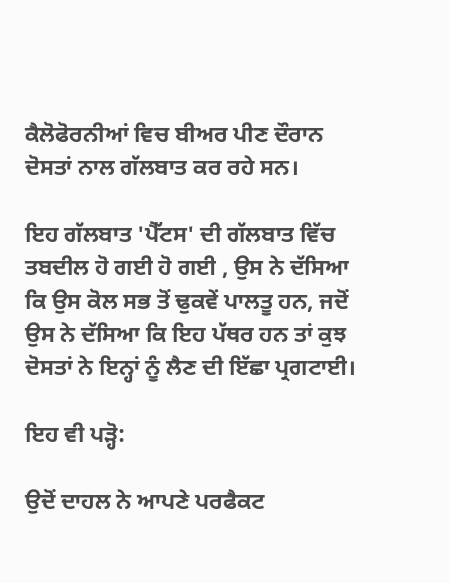ਕੈਲੋਫੋਰਨੀਆਂ ਵਿਚ ਬੀਅਰ ਪੀਣ ਦੌਰਾਨ ਦੋਸਤਾਂ ਨਾਲ ਗੱਲਬਾਤ ਕਰ ਰਹੇ ਸਨ।

ਇਹ ਗੱਲਬਾਤ 'ਪੈੱਟਸ' ਦੀ ਗੱਲਬਾਤ ਵਿੱਚ ਤਬਦੀਲ ਹੋ ਗਈ ਹੋ ਗਈ , ਉਸ ਨੇ ਦੱਸਿਆ ਕਿ ਉਸ ਕੋਲ ਸਭ ਤੋਂ ਢੁਕਵੇਂ ਪਾਲਤੂ ਹਨ, ਜਦੋਂ ਉਸ ਨੇ ਦੱਸਿਆ ਕਿ ਇਹ ਪੱਥਰ ਹਨ ਤਾਂ ਕੁਝ ਦੋਸਤਾਂ ਨੇ ਇਨ੍ਹਾਂ ਨੂੰ ਲੈਣ ਦੀ ਇੱਛਾ ਪ੍ਰਗਟਾਈ।

ਇਹ ਵੀ ਪੜ੍ਹੋ:

ਉਦੋਂ ਦਾਹਲ ਨੇ ਆਪਣੇ ਪਰਫੈਕਟ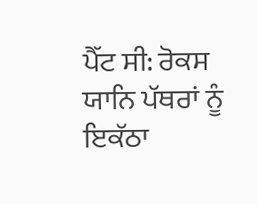ਪੈੱਟ ਸੀ: ਰੋਕਸ ਯਾਨਿ ਪੱਥਰਾਂ ਨੂੰ ਇਕੱਠਾ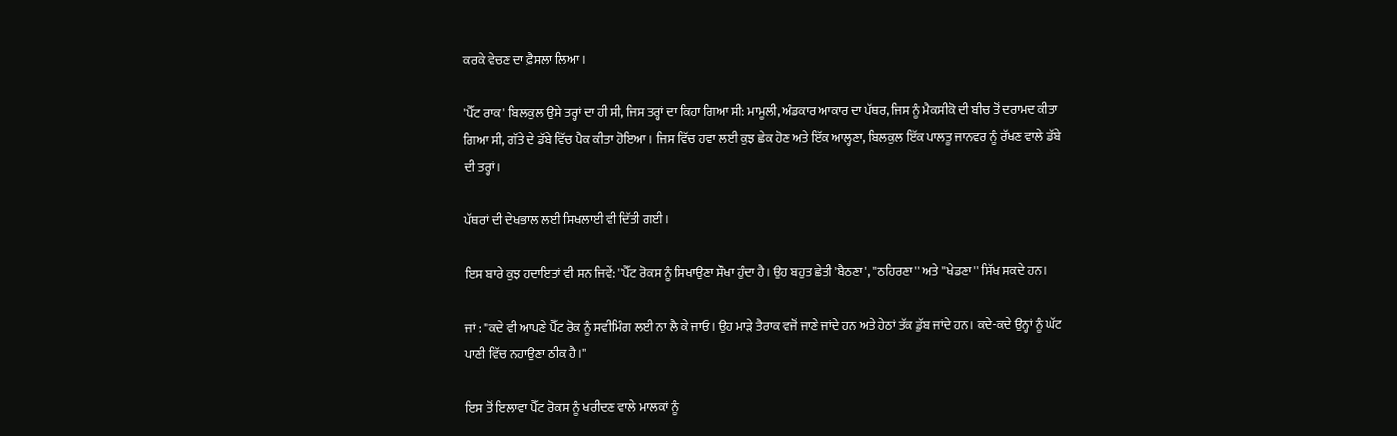ਕਰਕੇ ਵੇਚਣ ਦਾ ਫ਼ੈਸਲਾ ਲਿਆ।

'ਪੈੱਟ ਰਾਕ' ਬਿਲਕੁਲ ਉਸੇ ਤਰ੍ਹਾਂ ਦਾ ਹੀ ਸੀ, ਜਿਸ ਤਰ੍ਹਾਂ ਦਾ ਕਿਹਾ ਗਿਆ ਸੀ: ਮਾਮੂਲੀ, ਅੰਡਕਾਰ ਆਕਾਰ ਦਾ ਪੱਥਰ, ਜਿਸ ਨੂੰ ਮੈਕਸੀਕੋ ਦੀ ਬੀਚ ਤੋਂ ਦਰਾਮਦ ਕੀਤਾ ਗਿਆ ਸੀ, ਗੱਤੇ ਦੇ ਡੱਬੇ ਵਿੱਚ ਪੈਕ ਕੀਤਾ ਹੋਇਆ। ਜਿਸ ਵਿੱਚ ਹਵਾ ਲਈ ਕੁਝ ਛੇਕ ਹੋਣ ਅਤੇ ਇੱਕ ਆਲ੍ਹਣਾ, ਬਿਲਕੁਲ ਇੱਕ ਪਾਲਤੂ ਜਾਨਵਰ ਨੂੰ ਰੱਖਣ ਵਾਲੇ ਡੱਬੇ ਦੀ ਤਰ੍ਹਾਂ।

ਪੱਥਰਾਂ ਦੀ ਦੇਖਭਾਲ ਲਈ ਸਿਖਲਾਈ ਵੀ ਦਿੱਤੀ ਗਈ।

ਇਸ ਬਾਰੇ ਕੁਝ ਹਦਾਇਤਾਂ ਵੀ ਸਨ ਜਿਵੇਂ: ''ਪੈੱਟ ਰੋਕਸ ਨੂੰ ਸਿਖਾਉਣਾ ਸੌਖਾ ਹੁੰਦਾ ਹੈ। ਉਹ ਬਹੁਤ ਛੇਤੀ 'ਬੈਠਣਾ', ''ਠਹਿਰਣਾ'' ਅਤੇ ''ਖੇਡਣਾ'' ਸਿੱਖ ਸਕਦੇ ਹਨ।

ਜਾਂ : "ਕਦੇ ਵੀ ਆਪਣੇ ਪੈੱਟ ਰੋਕ ਨੂੰ ਸਵੀਮਿੰਗ ਲਈ ਨਾ ਲੈ ਕੇ ਜਾਓ। ਉਹ ਮਾੜੇ ਤੈਰਾਕ ਵਜੋਂ ਜਾਣੇ ਜਾਂਦੇ ਹਨ ਅਤੇ ਹੇਠਾਂ ਤੱਕ ਡੁੱਬ ਜਾਂਦੇ ਹਨ। ਕਦੇ-ਕਦੇ ਉਨ੍ਹਾਂ ਨੂੰ ਘੱਟ ਪਾਣੀ ਵਿੱਚ ਨਹਾਉਣਾ ਠੀਕ ਹੈ।''

ਇਸ ਤੋਂ ਇਲਾਵਾ ਪੈੱਟ ਰੋਕਸ ਨੂੰ ਖਰੀਦਣ ਵਾਲੇ ਮਾਲਕਾਂ ਨੂੰ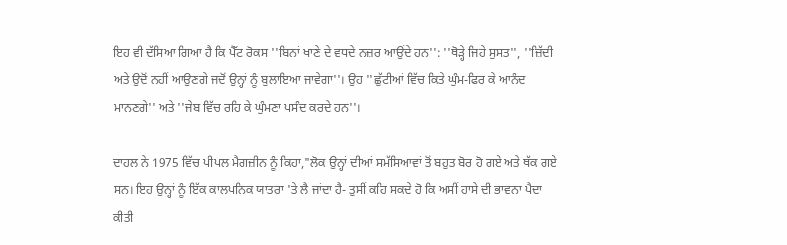ਇਹ ਵੀ ਦੱਸਿਆ ਗਿਆ ਹੈ ਕਿ ਪੈੱਟ ਰੋਕਸ ''ਬਿਨਾਂ ਖਾਣੇ ਦੇ ਵਧਦੇ ਨਜ਼ਰ ਆਉਂਦੇ ਹਨ'': ''ਥੋੜ੍ਹੇ ਜਿਹੇ ਸੁਸਤ'', ''ਜ਼ਿੱਦੀ ਅਤੇ ਉਦੋਂ ਨਹੀਂ ਆਉਣਗੇ ਜਦੋਂ ਉਨ੍ਹਾਂ ਨੂੰ ਬੁਲਾਇਆ ਜਾਵੇਗਾ''। ਉਹ ''ਛੁੱਟੀਆਂ ਵਿੱਚ ਕਿਤੇ ਘੁੰਮ-ਫਿਰ ਕੇ ਆਨੰਦ ਮਾਨਣਗੇ'' ਅਤੇ ''ਜੇਬ ਵਿੱਚ ਰਹਿ ਕੇ ਘੁੰਮਣਾ ਪਸੰਦ ਕਰਦੇ ਹਨ''।

ਦਾਹਲ ਨੇ 1975 ਵਿੱਚ ਪੀਪਲ ਮੈਗਜ਼ੀਨ ਨੂੰ ਕਿਹਾ,"ਲੋਕ ਉਨ੍ਹਾਂ ਦੀਆਂ ਸਮੱਸਿਆਵਾਂ ਤੋਂ ਬਹੁਤ ਬੋਰ ਹੋ ਗਏ ਅਤੇ ਥੱਕ ਗਏ ਸਨ। ਇਹ ਉਨ੍ਹਾਂ ਨੂੰ ਇੱਕ ਕਾਲਪਨਿਕ ਯਾਤਰਾ 'ਤੇ ਲੈ ਜਾਂਦਾ ਹੈ- ਤੁਸੀਂ ਕਹਿ ਸਕਦੇ ਹੋ ਕਿ ਅਸੀਂ ਹਾਸੇ ਦੀ ਭਾਵਨਾ ਪੈਦਾ ਕੀਤੀ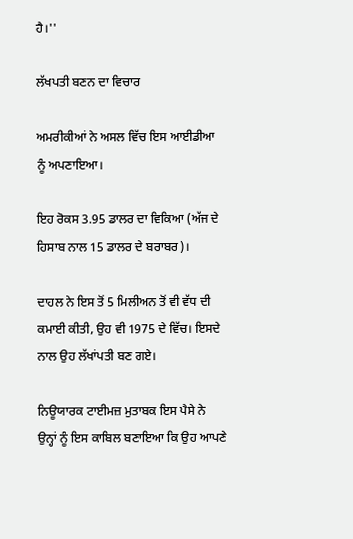ਹੈ।''

ਲੱਖਪਤੀ ਬਣਨ ਦਾ ਵਿਚਾਰ

ਅਮਰੀਕੀਆਂ ਨੇ ਅਸਲ ਵਿੱਚ ਇਸ ਆਈਡੀਆ ਨੂੰ ਅਪਣਾਇਆ।

ਇਹ ਰੋਕਸ 3.95 ਡਾਲਰ ਦਾ ਵਿਕਿਆ (ਅੱਜ ਦੇ ਹਿਸਾਬ ਨਾਲ 15 ਡਾਲਰ ਦੇ ਬਰਾਬਰ)।

ਦਾਹਲ ਨੇ ਇਸ ਤੋਂ 5 ਮਿਲੀਅਨ ਤੋਂ ਵੀ ਵੱਧ ਦੀ ਕਮਾਈ ਕੀਤੀ, ਉਹ ਵੀ 1975 ਦੇ ਵਿੱਚ। ਇਸਦੇ ਨਾਲ ਉਹ ਲੱਖਾਂਪਤੀ ਬਣ ਗਏ।

ਨਿਊਯਾਰਕ ਟਾਈਮਜ਼ ਮੁਤਾਬਕ ਇਸ ਪੈਸੇ ਨੇ ਉਨ੍ਹਾਂ ਨੂੰ ਇਸ ਕਾਬਿਲ ਬਣਾਇਆ ਕਿ ਉਹ ਆਪਣੇ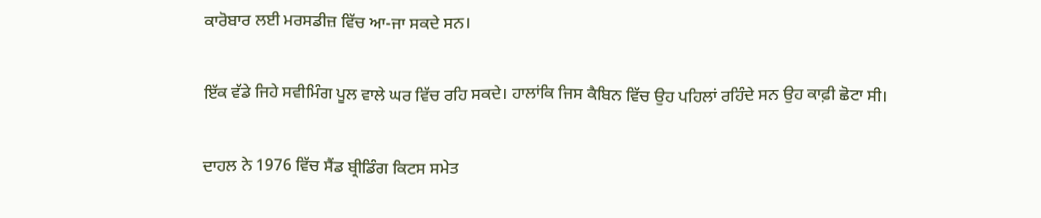ਕਾਰੋਬਾਰ ਲਈ ਮਰਸਡੀਜ਼ ਵਿੱਚ ਆ-ਜਾ ਸਕਦੇ ਸਨ।

ਇੱਕ ਵੱਡੇ ਜਿਹੇ ਸਵੀਮਿੰਗ ਪੂਲ ਵਾਲੇ ਘਰ ਵਿੱਚ ਰਹਿ ਸਕਦੇ। ਹਾਲਾਂਕਿ ਜਿਸ ਕੈਬਿਨ ਵਿੱਚ ਉਹ ਪਹਿਲਾਂ ਰਹਿੰਦੇ ਸਨ ਉਹ ਕਾਫ਼ੀ ਛੋਟਾ ਸੀ।

ਦਾਹਲ ਨੇ 1976 ਵਿੱਚ ਸੈਂਡ ਬ੍ਰੀਡਿੰਗ ਕਿਟਸ ਸਮੇਤ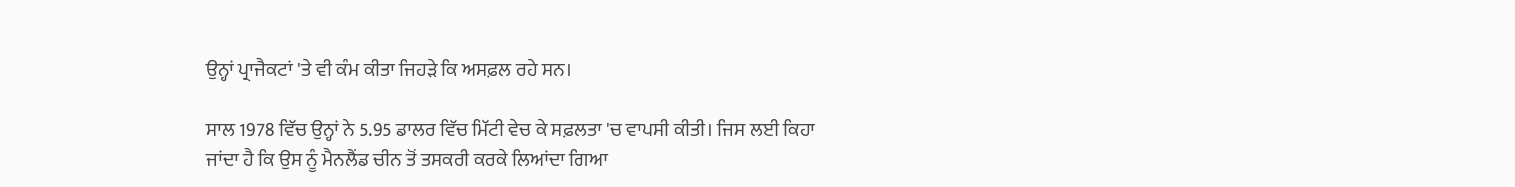ਉਨ੍ਹਾਂ ਪ੍ਰਾਜੈਕਟਾਂ 'ਤੇ ਵੀ ਕੰਮ ਕੀਤਾ ਜਿਹੜੇ ਕਿ ਅਸਫ਼ਲ ਰਹੇ ਸਨ।

ਸਾਲ 1978 ਵਿੱਚ ਉਨ੍ਹਾਂ ਨੇ 5.95 ਡਾਲਰ ਵਿੱਚ ਮਿੱਟੀ ਵੇਚ ਕੇ ਸਫ਼ਲਤਾ 'ਚ ਵਾਪਸੀ ਕੀਤੀ। ਜਿਸ ਲਈ ਕਿਹਾ ਜਾਂਦਾ ਹੈ ਕਿ ਉਸ ਨੂੰ ਮੈਨਲੈਂਡ ਚੀਨ ਤੋਂ ਤਸਕਰੀ ਕਰਕੇ ਲਿਆਂਦਾ ਗਿਆ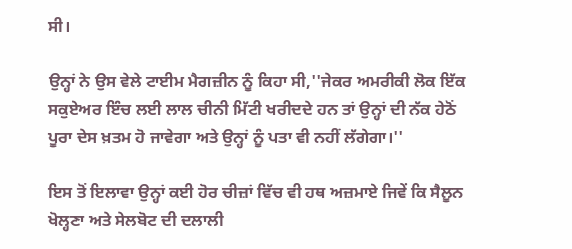ਸੀ।

ਉਨ੍ਹਾਂ ਨੇ ਉਸ ਵੇਲੇ ਟਾਈਮ ਮੈਗਜ਼ੀਨ ਨੂੰ ਕਿਹਾ ਸੀ,''ਜੇਕਰ ਅਮਰੀਕੀ ਲੋਕ ਇੱਕ ਸਕੁਏਅਰ ਇੰਚ ਲਈ ਲਾਲ ਚੀਨੀ ਮਿੱਟੀ ਖਰੀਦਦੇ ਹਨ ਤਾਂ ਉਨ੍ਹਾਂ ਦੀ ਨੱਕ ਹੇਠੋਂ ਪੂਰਾ ਦੇਸ ਖ਼ਤਮ ਹੋ ਜਾਵੇਗਾ ਅਤੇ ਉਨ੍ਹਾਂ ਨੂੰ ਪਤਾ ਵੀ ਨਹੀਂ ਲੱਗੇਗਾ।''

ਇਸ ਤੋਂ ਇਲਾਵਾ ਉਨ੍ਹਾਂ ਕਈ ਹੋਰ ਚੀਜ਼ਾਂ ਵਿੱਚ ਵੀ ਹਥ ਅਜ਼ਮਾਏ ਜਿਵੇਂ ਕਿ ਸੈਲੂਨ ਖੋਲ੍ਹਣਾ ਅਤੇ ਸੇਲਬੋਟ ਦੀ ਦਲਾਲੀ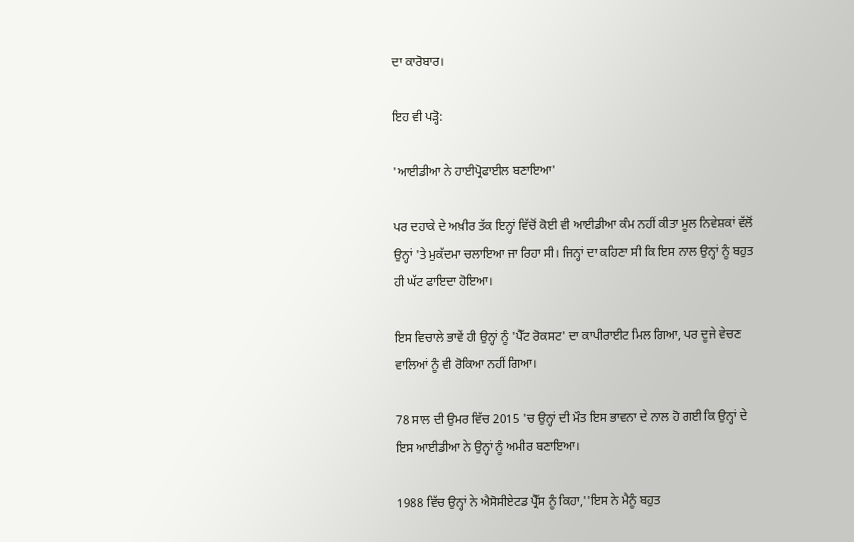ਦਾ ਕਾਰੋਬਾਰ।

ਇਹ ਵੀ ਪੜ੍ਹੋ:

'ਆਈਡੀਆ ਨੇ ਹਾਈਪ੍ਰੋਫਾਈਲ ਬਣਾਇਆ'

ਪਰ ਦਹਾਕੇ ਦੇ ਅਖ਼ੀਰ ਤੱਕ ਇਨ੍ਹਾਂ ਵਿੱਚੋਂ ਕੋਈ ਵੀ ਆਈਡੀਆ ਕੰਮ ਨਹੀਂ ਕੀਤਾ ਮੂਲ ਨਿਵੇਸ਼ਕਾਂ ਵੱਲੋਂ ਉਨ੍ਹਾਂ 'ਤੇ ਮੁਕੱਦਮਾ ਚਲਾਇਆ ਜਾ ਰਿਹਾ ਸੀ। ਜਿਨ੍ਹਾਂ ਦਾ ਕਹਿਣਾ ਸੀ ਕਿ ਇਸ ਨਾਲ ਉਨ੍ਹਾਂ ਨੂੰ ਬਹੁਤ ਹੀ ਘੱਟ ਫਾਇਦਾ ਹੋਇਆ।

ਇਸ ਵਿਚਾਲੇ ਭਾਵੇਂ ਹੀ ਉਨ੍ਹਾਂ ਨੂੰ 'ਪੈੱਟ ਰੋਕਸਟ' ਦਾ ਕਾਪੀਰਾਈਟ ਮਿਲ ਗਿਆ, ਪਰ ਦੂਜੇ ਵੇਚਣ ਵਾਲਿਆਂ ਨੂੰ ਵੀ ਰੋਕਿਆ ਨਹੀਂ ਗਿਆ।

78 ਸਾਲ ਦੀ ਉਮਰ ਵਿੱਚ 2015 'ਚ ਉਨ੍ਹਾਂ ਦੀ ਮੌਤ ਇਸ ਭਾਵਨਾ ਦੇ ਨਾਲ ਹੋ ਗਈ ਕਿ ਉਨ੍ਹਾਂ ਦੇ ਇਸ ਆਈਡੀਆ ਨੇ ਉਨ੍ਹਾਂ ਨੂੰ ਅਮੀਰ ਬਣਾਇਆ।

1988 ਵਿੱਚ ਉਨ੍ਹਾਂ ਨੇ ਐਸੋਸੀਏਟਡ ਪ੍ਰੈੱਸ ਨੂੰ ਕਿਹਾ,''ਇਸ ਨੇ ਮੈਨੂੰ ਬਹੁਤ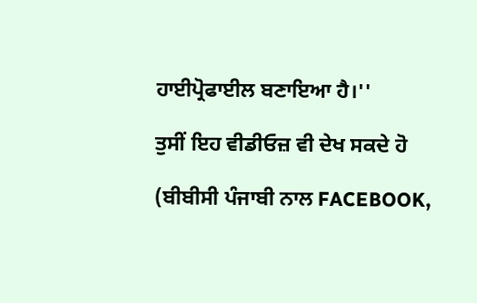ਹਾਈਪ੍ਰੋਫਾਈਲ ਬਣਾਇਆ ਹੈ।''

ਤੁਸੀਂ ਇਹ ਵੀਡੀਓਜ਼ ਵੀ ਦੇਖ ਸਕਦੇ ਹੋ

(ਬੀਬੀਸੀ ਪੰਜਾਬੀ ਨਾਲ FACEBOOK,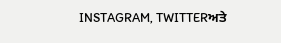INSTAGRAM, TWITTERਅਤੇ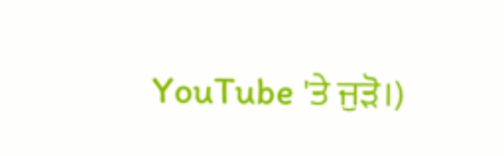YouTube 'ਤੇ ਜੁੜੋ।)